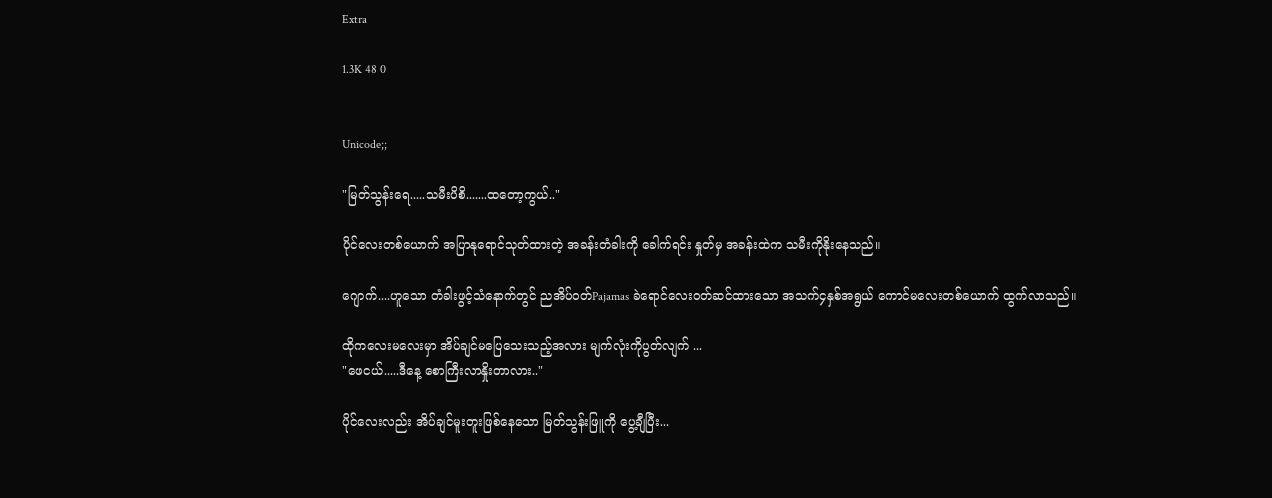Extra

1.3K 48 0


Unicode;;

"မြတ်သွန်းရေ.....သမီးပိစိ.......ထတော့ကွယ်.."

ပိုင်လေးတစ်ယောက် အပြာနုရောင်သုတ်ထားတဲ့ အခန်းတံခါးကို ခေါက်ရင်း နှုတ်မှ အခန်းထဲက သမီးကိုနိုးနေသည်။

ဂျောက်....ဟူသော တံခါးဖွင့်သံနောက်တွင် ညအိပ်ဝတ်Pajamas ခဲရောင်လေးဝတ်ဆင်ထားသော အသက်၄နှစ်အရွယ် ကောင်မလေးတစ်ယောက် ထွက်လာသည်။

ထိုကလေးမလေးမှာ အိပ်ချင်မပြေသေးသည့်အလား မျက်လုံးကိုပွတ်လျက် ...
"ဖေငယ်.....ဒီနေ့ စောကြီးလာနှိုးတာလား.."

ပိုင်လေးလည်း အိပ်ချင်မူးတူးဖြစ်နေသော မြတ်သွန်းဖြူကို ပွေ့ချီပြီး...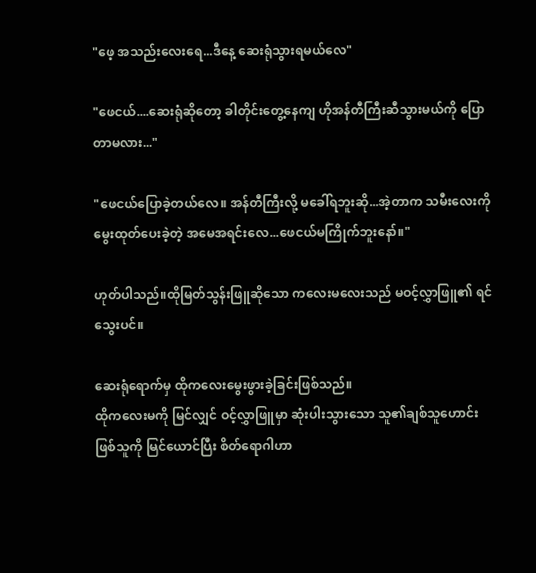"ဖေ့ အသည်းလေးရေ...ဒီနေ့ ဆေးရုံသွားရမယ်လေ"

"ဖေငယ်....ဆေးရုံဆိုတော့ ခါတိုင်းတွေ့နေကျ ဟိုအန်တီကြီးဆီသွားမယ်ကို ပြောတာမလား..."

"ဖေငယ်ပြောခဲ့တယ်လေ။ အန်တီကြီးလို့ မခေါ်ရဘူးဆို...အဲ့တာက သမီးလေးကို မွေးထုတ်ပေးခဲ့တဲ့ အမေအရင်းလေ...ဖေငယ်မကြိုက်ဘူးနော်။"

ဟုတ်ပါသည်။ထိုမြတ်သွန်းဖြူဆိုသော ကလေးမလေးသည် မဝင့်လွှာဖြူ၏ ရင်သွေးပင်။

ဆေးရုံရောက်မှ ထိုကလေးမွေးဖွားခဲ့ခြင်းဖြစ်သည်။
ထိုကလေးမကို မြင်လျှင် ဝင့်လွှာဖြူမှာ ဆုံးပါးသွားသော သူ၏ချစ်သူဟောင်းဖြစ်သူကို မြင်ယောင်ပြီး စိတ်ရောဂါဟာ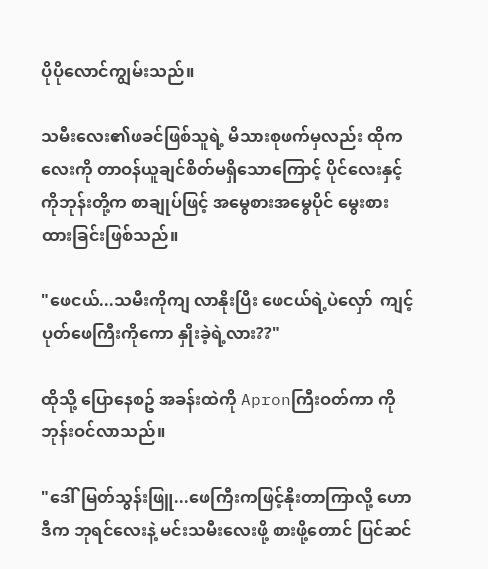ပိုပိုလောင်ကျွမ်းသည်။

သမီးလေး၏ဖခင်ဖြစ်သူရဲ့ မိသားစုဖက်မှလည်း ထိုကလေးကို တာဝန်ယူချင်စိတ်မရှိသောကြောင့် ပိုင်လေးနှင့် ကိုဘုန်းတို့က စာချုပ်ဖြင့် အမွေစားအမွေပိုင် မွေးစားထားခြင်းဖြစ်သည်။

"ဖေငယ်...သမီးကိုကျ လာနိုးပြီး ဖေငယ်ရဲ့ပဲလှော်  ကျင့်ပုတ်ဖေကြီးကိုကော နှိုးခဲ့ရဲ့လား??"

ထိုသို့ ပြောနေစဥ် အခန်းထဲကို Apronကြီးဝတ်ကာ ကိုဘုန်းဝင်လာသည်။

"ဒေါ်မြတ်သွန်းဖြူ...ဖေကြီးကဖြင့်နိုးတာကြာလို့ ဟောဒီက ဘုရင်လေးနဲ့ မင်းသမီးလေးဖို့ စားဖို့တောင် ပြင်ဆင်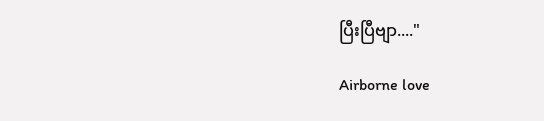ပြီးပြီဗျာ...."

Airborne love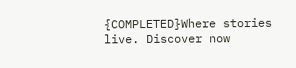{COMPLETED}Where stories live. Discover now